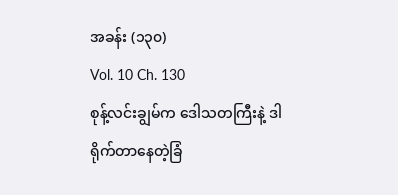အခန်း (၁၃၀)
Vol. 10 Ch. 130
စုန့်လင်းချွမ်က ဒေါသတကြီးနဲ့ ဒါရိုက်တာနေတဲ့ခြံ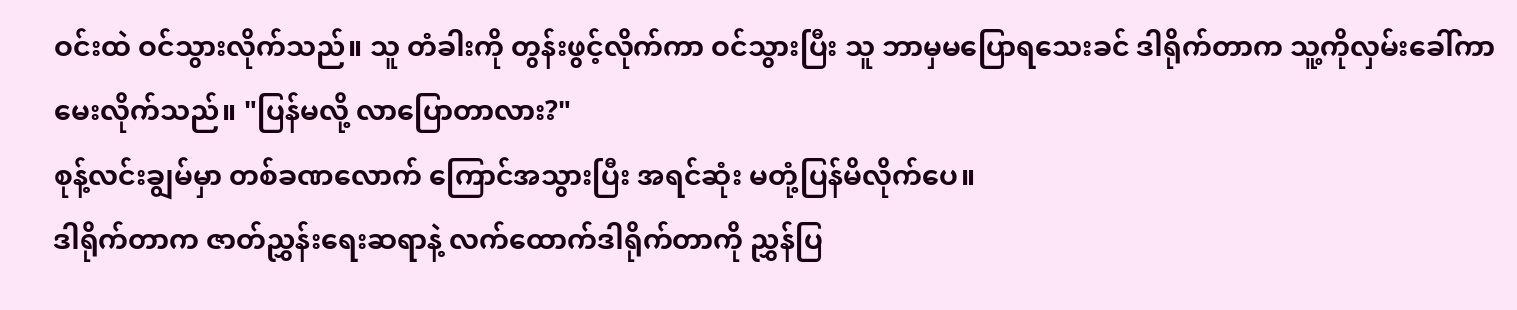ဝင်းထဲ ဝင်သွားလိုက်သည်။ သူ တံခါးကို တွန်းဖွင့်လိုက်ကာ ဝင်သွားပြီး သူ ဘာမှမပြောရသေးခင် ဒါရိုက်တာက သူ့ကိုလှမ်းခေါ်ကာ မေးလိုက်သည်။ "ပြန်မလို့ လာပြောတာလား?"
စုန့်လင်းချွမ်မှာ တစ်ခဏလောက် ကြောင်အသွားပြီး အရင်ဆုံး မတုံ့ပြန်မိလိုက်ပေ။
ဒါရိုက်တာက ဇာတ်ညွှန်းရေးဆရာနဲ့ လက်ထောက်ဒါရိုက်တာကို ညွှန်ပြ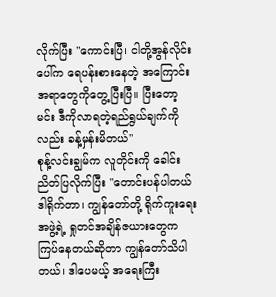လိုက်ပြီး "ကောင်းပြီ၊ ငါတို့အွန်လိုင်းပေါ်က ရေပန်းစားနေတဲ့ အကြောင်းအရာတွေကိုတွေ့ပြီးပြီ။ ပြီးတော့ မင်း ဒီကိုလာရတဲ့ရည်ရွယ်ချက်ကိုလည်း ခန့်မှန်းမိတယ်"
စုန့်လင်းချွမ်က လူတိုင်းကို ခေါင်းညိတ်ပြလိုက်ပြီး "တောင်းပန်ပါတယ် ဒါရိုက်တာ၊ ကျွန်တော်တို့ ရိုက်ကူးရေးအဖွဲ့ရဲ့ ရှုတင်အချိန်ဇယားတွေက ကြပ်နေတယ်ဆိုတာ ကျွန်တော်သိပါတယ်၊ ဒါပေမယ့် အရေးကြီး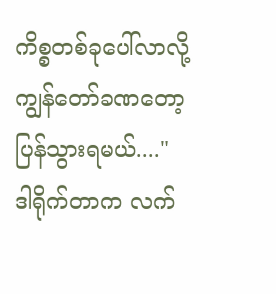ကိစ္စတစ်ခုပေါ်လာလို့ ကျွန်တော်ခဏတော့ ပြန်သွားရမယ်...."
ဒါရိုက်တာက လက်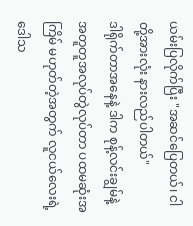ယမ်းပြလိုက်ပြီး "အဆင်ပြေတယ်၊ ငါတို့အားလုံး နားလည်ပါတယ်"
ဒါရိုက်တာအနေနဲ့ ဒါက စုန့်လင်းချွမ်နဲ့ အတူတူအလုပ်တွဲလုပ်တာ ပထမဆုံးအကြိမ် မဟုတ်တဲ့အတွက် လူငယ်လေးရဲ့ဒေါသ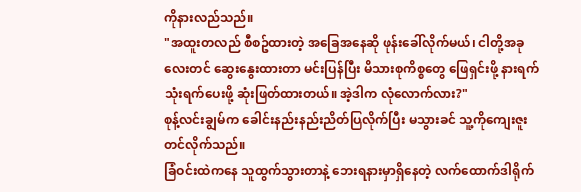ကိုနားလည်သည်။
"အထူးတလည် စီစဥ်ထားတဲ့ အခြေအနေဆို ဖုန်းခေါ်လိုက်မယ်၊ ငါတို့အခုလေးတင် ဆွေးနွေးထားတာ မင်းပြန်ပြီး မိသားစုကိစ္စတွေ ဖြေရှင်းဖို့ နားရက်သုံးရက်ပေးဖို့ ဆုံးဖြတ်ထားတယ်။ အဲ့ဒါက လုံလောက်လား?"
စုန့်လင်းချွမ်က ခေါင်းနည်းနည်းညိတ်ပြလိုက်ပြီး မသွားခင် သူ့ကိုကျေးဇူးတင်လိုက်သည်။
ခြံဝင်းထဲကနေ သူထွက်သွားတာနဲ့ ဘေးရနားမှာရှိနေတဲ့ လက်ထောက်ဒါရိုက်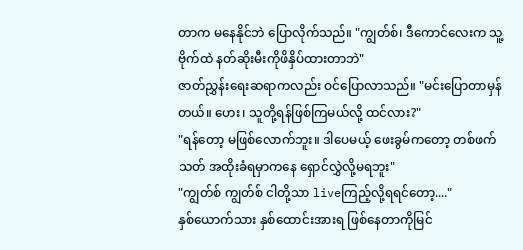တာက မနေနိုင်ဘဲ ပြောလိုက်သည်။ "ကျွတ်စ်၊ ဒီကောင်လေးက သူ့ဗိုက်ထဲ နတ်ဆိုးမီးကိုဖိနှိပ်ထားတာဘဲ"
ဇာတ်ညွှန်းရေးဆရာကလည်း ဝင်ပြောလာသည်။ "မင်းပြောတာမှန်တယ်။ ဟေး၊ သူတို့ရန်ဖြစ်ကြမယ်လို့ ထင်လား?"
"ရန်တော့ မဖြစ်လောက်ဘူး။ ဒါပေမယ့် ဖေးခွမ်ကတော့ တစ်ဖက်သတ် အထိုးခံရမှာကနေ ရှောင်လွှဲလို့မရဘူး"
"ကျွတ်စ် ကျွတ်စ် ငါတို့သာ liveကြည့်လို့ရရင်တော့...."
နှစ်ယောက်သား နှစ်ထောင်းအားရ ဖြစ်နေတာကိုမြင်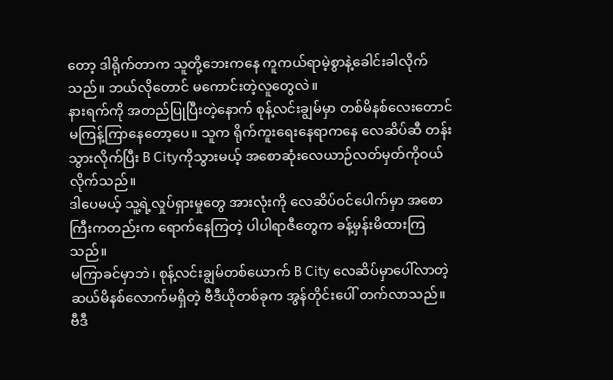တော့ ဒါရိုက်တာက သူတို့ဘေးကနေ ကူကယ်ရာမဲ့စွာနဲ့ခေါင်းခါလိုက်သည်။ ဘယ်လိုတောင် မကောင်းတဲ့လူတွေလဲ။
နားရက်ကို အတည်ပြုပြီးတဲ့နောက် စုန့်လင်းချွမ်မှာ တစ်မိနစ်လေးတောင် မကြန့်ကြာနေတော့ပေ။ သူက ရိုက်ကူးရေးနေရာကနေ လေဆိပ်ဆီ တန်းသွားလိုက်ပြီး B Cityကိုသွားမယ့် အစောဆုံးလေယာဉ်လတ်မှတ်ကိုဝယ်လိုက်သည်။
ဒါပေမယ့် သူ့ရဲ့လှုပ်ရှားမှုတွေ အားလုံးကို လေဆိပ်ဝင်ပေါက်မှာ အစောကြီးကတည်းက ရောက်နေကြတဲ့ ပါပါရာဇီတွေက ခန့်မှန်းမိထားကြသည်။
မကြာခင်မှာဘဲ၊ စုန့်လင်းချွမ်တစ်ယောက် B City လေဆိပ်မှာပေါ်လာတဲ့ ဆယ်မိနစ်လောက်မရှိတဲ့ ဗီဒီယိုတစ်ခုက အွန်တိုင်းပေါ် တက်လာသည်။
ဗီဒီ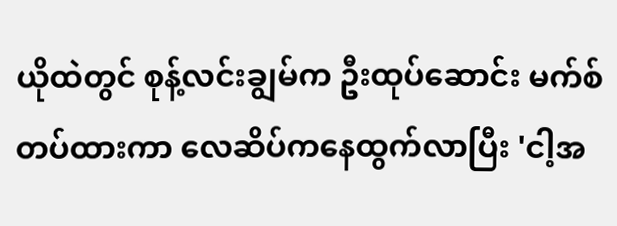ယိုထဲတွင် စုန့်လင်းချွမ်က ဦးထုပ်ဆောင်း မက်စ်တပ်ထားကာ လေဆိပ်ကနေထွက်လာပြီး 'ငါ့အ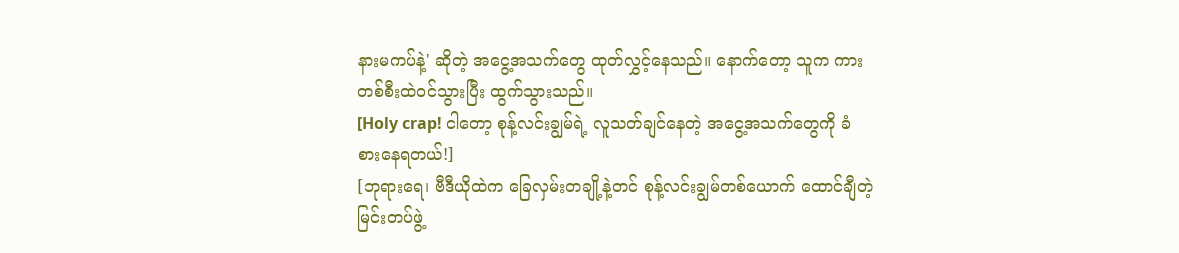နားမကပ်နဲ့' ဆိုတဲ့ အငွေ့အသက်တွေ ထုတ်လွှင့်နေသည်။ နောက်တော့ သူက ကားတစ်စီးထဲဝင်သွားပြီး ထွက်သွားသည်။
[Holy crap! ငါတော့ စုန့်လင်းချွမ်ရဲ့ လူသတ်ချင်နေတဲ့ အငွေ့အသက်တွေကို ခံစားနေရတယ်!]
[ဘုရားရေ၊ ဗီဒီယိုထဲက ခြေလှမ်းတချို့နဲ့တင် စုန့်လင်းချွမ်တစ်ယောက် ထောင်ချီတဲ့ မြင်းတပ်ဖွဲ့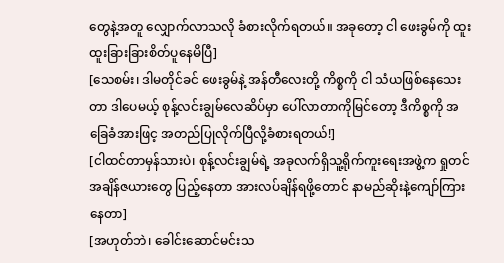တွေနဲ့အတူ လျှောက်လာသလို ခံစားလိုက်ရတယ်။ အခုတော့ ငါ ဖေးခွမ်ကို ထူးထူးခြားခြားစိတ်ပူနေမိပြီ]
[သေစမ်း၊ ဒါမတိုင်ခင် ဖေးခွမ်နဲ့ အန်တီလေးတို့ ကိစ္စကို ငါ သံယဖြစ်နေသေးတာ ဒါပေမယ့် စုန့်လင်းချွမ်လေဆိပ်မှာ ပေါ်လာတာကိုမြင်တော့ ဒီကိစ္စကို အခြေခံအားဖြင့ အတည်ပြုလိုက်ပြီလို့ခံစားရတယ်!]
[ငါထင်တာမှန်သားပဲ၊ စုန့်လင်းချွမ်ရဲ့ အခုလက်ရှိသူ့ရိုက်ကူးရေးအဖွဲ့က ရှုတင်အချိန်ဇယားတွေ ပြည့်နေတာ အားလပ်ချိန်ရဖို့တောင် နာမည်ဆိုးနဲ့ကျော်ကြားနေတာ]
[အဟုတ်ဘဲ၊ ခေါင်းဆောင်မင်းသ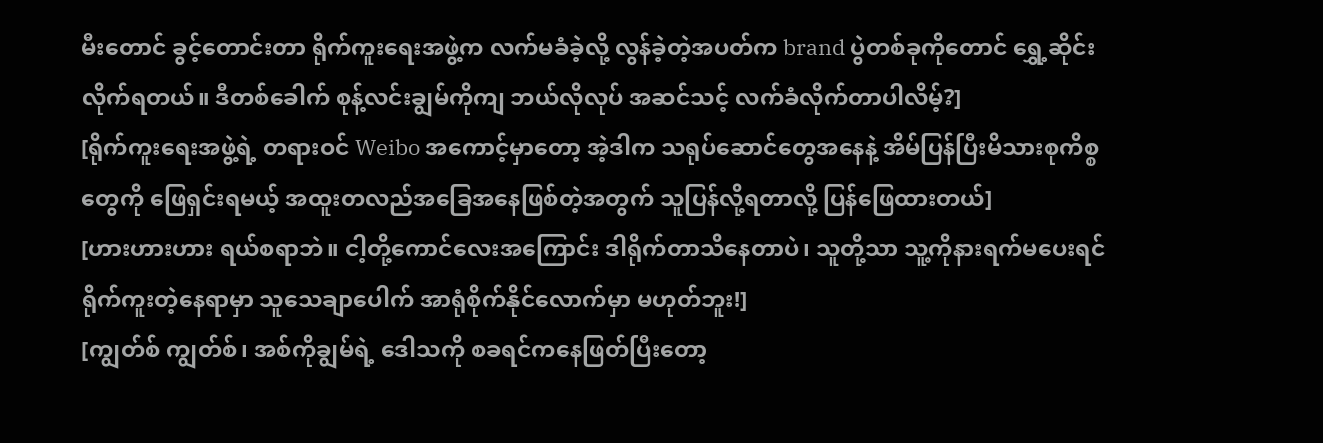မီးတောင် ခွင့်တောင်းတာ ရိုက်ကူးရေးအဖွဲ့က လက်မခံခဲ့လို့ လွန်ခဲ့တဲ့အပတ်က brand ပွဲတစ်ခုကိုတောင် ရွှေ့ဆိုင်းလိုက်ရတယ်။ ဒီတစ်ခေါက် စုန့်လင်းချွမ်ကိုကျ ဘယ်လိုလုပ် အဆင်သင့် လက်ခံလိုက်တာပါလိမ့်?]
[ရိုက်ကူးရေးအဖွဲ့ရဲ့ တရားဝင် Weibo အကောင့်မှာတော့ အဲ့ဒါက သရုပ်ဆောင်တွေအနေနဲ့ အိမ်ပြန်ပြီးမိသားစုကိစ္စတွေကို ဖြေရှင်းရမယ့် အထူးတလည်အခြေအနေဖြစ်တဲ့အတွက် သူပြန်လို့ရတာလို့ ပြန်ဖြေထားတယ်]
[ဟားဟားဟား ရယ်စရာဘဲ။ ငါ့တို့ကောင်လေးအကြောင်း ဒါရိုက်တာသိနေတာပဲ၊ သူတို့သာ သူ့ကိုနားရက်မပေးရင် ရိုက်ကူးတဲ့နေရာမှာ သူသေချာပေါက် အာရုံစိုက်နိုင်လောက်မှာ မဟုတ်ဘူး!]
[ကျွတ်စ် ကျွတ်စ်၊ အစ်ကိုချွမ်ရဲ့ ဒေါသကို စခရင်ကနေဖြတ်ပြီးတော့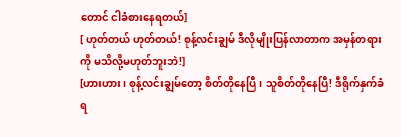တောင် ငါခံစားနေရတယ်]
[ ဟုတ်တယ် ဟုတ်တယ်! စုန့်လင်းချွမ် ဒီလိုမျိုးပြန်လာတာက အမှန်တရားကို မသိလို့မဟုတ်ဘူးဘဲ!]
[ဟားဟား၊ စုန့်လင်းချွမ်တော့ စိတ်တိုနေပြီ၊ သူစိတ်တိုနေပြီ! ဒီရိုက်နှက်ခံရ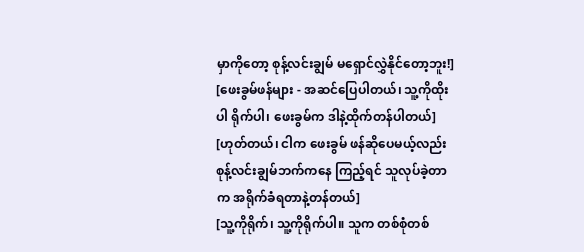မှာကိုတော့ စုန့်လင်းချွမ် မရှောင်လွှဲနိုင်တော့ဘူး!]
[ဖေးခွမ်ဖန်များ - အဆင်ပြေပါတယ်၊ သူ့ကိုထိုးပါ ရိုက်ပါ၊ ဖေးခွမ်က ဒါနဲ့ထိုက်တန်ပါတယ်]
[ဟုတ်တယ်၊ ငါက ဖေးခွမ် ဖန်ဆိုပေမယ့်လည်း စုန့်လင်းချွမ်ဘက်ကနေ ကြည့်ရင် သူလုပ်ခဲ့တာက အရိုက်ခံရတာနဲ့တန်တယ်]
[သူ့ကိုရိုက်၊ သူ့ကိုရိုက်ပါ။ သူက တစ်စုံတစ်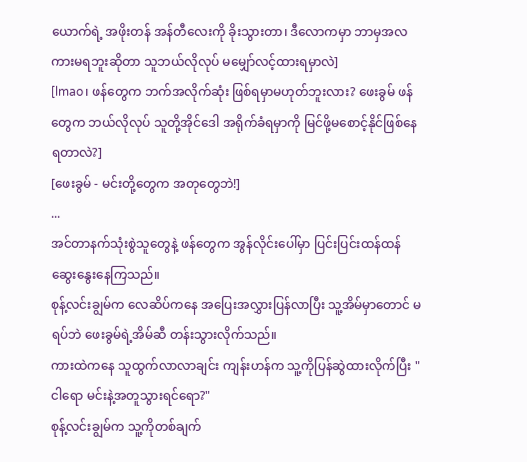ယောက်ရဲ့ အဖိုးတန် အန်တီလေးကို ခိုးသွားတာ၊ ဒီလောကမှာ ဘာမှအလကားမရဘူးဆိုတာ သူဘယ်လိုလုပ် မမျှော်လင့်ထားရမှာလဲ]
[lmao၊ ဖန်တွေက ဘက်အလိုက်ဆုံး ဖြစ်ရမှာမဟုတ်ဘူးလား? ဖေးခွမ် ဖန်တွေက ဘယ်လိုလုပ် သူတို့အိုင်ဒေါ အရိုက်ခံရမှာကို မြင်ဖို့မစောင့်နိုင်ဖြစ်နေရတာလဲ?]
[ဖေးခွမ် - မင်းတို့တွေက အတုတွေဘဲ!]
...
အင်တာနက်သုံးစွဲသူတွေနဲ့ ဖန်တွေက အွန်လိုင်းပေါ်မှာ ပြင်းပြင်းထန်ထန် ဆွေးနွေးနေကြသည်။
စုန့်လင်းချွမ်က လေဆိပ်ကနေ အပြေးအလွှားပြန်လာပြီး သူ့အိမ်မှာတောင် မရပ်ဘဲ ဖေးခွမ်ရဲ့အိမ်ဆီ တန်းသွားလိုက်သည်။
ကားထဲကနေ သူထွက်လာလာချင်း ကျန်းဟန်က သူ့ကိုပြန်ဆွဲထားလိုက်ပြီး " ငါရော မင်းနဲ့အတူသွားရင်ရော?"
စုန့်လင်းချွမ်က သူ့ကိုတစ်ချက်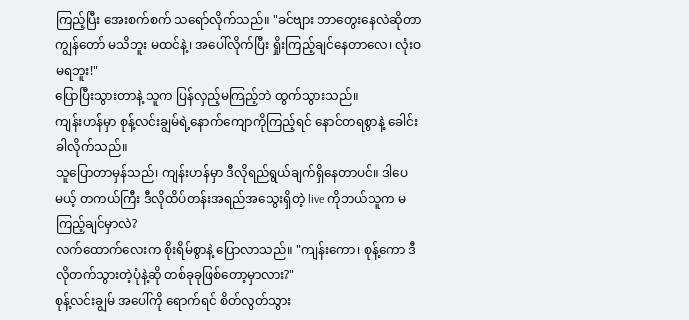ကြည့်ပြီး အေးစက်စက် သရော်လိုက်သည်။ "ခင်ဗျား ဘာတွေးနေလဲဆိုတာ ကျွန်တော် မသိဘူး မထင်နဲ့၊ အပေါ်လိုက်ပြီး ရှိုးကြည့်ချင်နေတာလေ၊ လုံးဝမရဘူး!"
ပြောပြီးသွားတာနဲ့ သူက ပြန်လှည့်မကြည့်ဘဲ ထွက်သွားသည်။
ကျန်းဟန်မှာ စုန့်လင်းချွမ်ရဲ့နောက်ကျောကိုကြည့်ရင် နောင်တရစွာနဲ့ ခေါင်းခါလိုက်သည်။
သူပြောတာမှန်သည်၊ ကျန်းဟန်မှာ ဒီလိုရည်ရွယ်ချက်ရှိနေတာပင်။ ဒါပေမယ့် တကယ်ကြီး ဒီလိုထိပ်တန်းအရည်အသွေးရှိတဲ့ live ကိုဘယ်သူက မကြည့်ချင်မှာလဲ?
လက်ထောက်လေးက စိုးရိမ်စွာနဲ့ ပြောလာသည်။ "ကျန်းကော၊ စုန့်ကော ဒီလိုတက်သွားတဲ့ပုံနဲ့ဆို တစ်ခုခုဖြစ်တော့မှာလား?"
စုန့်လင်းချွမ် အပေါ်ကို ရောက်ရင် စိတ်လွတ်သွား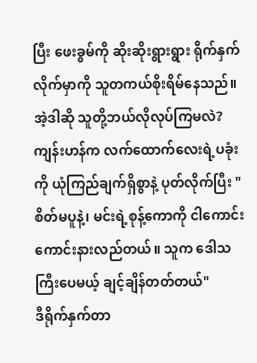ပြီး ဖေးခွမ်ကို ဆိုးဆိုးရွားရွား ရိုက်နှက်လိုက်မှာကို သူတကယ်စိုးရိမ်နေသည်။ အဲ့ဒါဆို သူတို့ဘယ်လိုလုပ်ကြမလဲ?
ကျန်းဟန်က လက်ထောက်လေးရဲ့ပခုံးကို ယုံကြည်ချက်ရှိစွာနဲ့ ပုတ်လိုက်ပြီး "စိတ်မပူနဲ့၊ မင်းရဲ့စုန့်ကောကို ငါကောင်းကောင်းနားလည်တယ်။ သူက ဒေါသကြီးပေမယ့် ချင့်ချိန်တတ်တယ်"
ဒီရိုက်နှက်တာ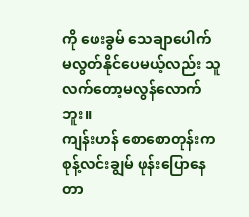ကို ဖေးခွမ် သေချာပေါက် မလွတ်နိုင်ပေမယ့်လည်း သူလက်တော့မလွန်လောက်ဘူး။
ကျန်းဟန် စောစောတုန်းက စုန့်လင်းချွမ် ဖုန်းပြောနေတာ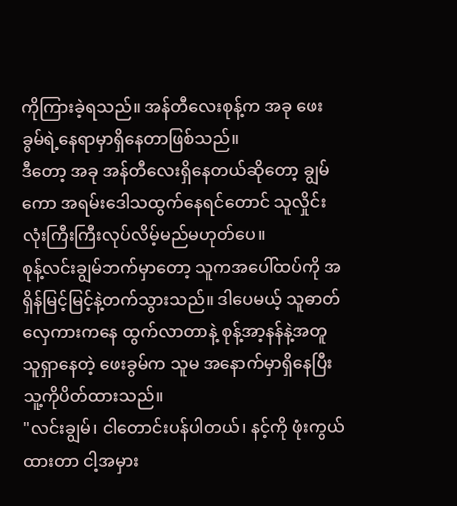ကိုကြားခဲ့ရသည်။ အန်တီလေးစုန့်က အခု ဖေးခွမ်ရဲ့နေရာမှာရှိနေတာဖြစ်သည်။
ဒီတော့ အခု အန်တီလေးရှိနေတယ်ဆိုတော့ ချွမ်ကော အရမ်းဒေါသထွက်နေရင်တောင် သူလှိုင်းလုံးကြီးကြီးလုပ်လိမ့်မည်မဟုတ်ပေ။
စုန့်လင်းချွမ်ဘက်မှာတော့ သူကအပေါ်ထပ်ကို အရှိန်မြင့်မြင့်နဲ့တက်သွားသည်။ ဒါပေမယ့် သူဓာတ်လှေကားကနေ ထွက်လာတာနဲ့ စုန့်အာ့နန်နဲ့အတူ သူရှာနေတဲ့ ဖေးခွမ်က သူမ အနောက်မှာရှိနေပြီး သူ့ကိုပိတ်ထားသည်။
"လင်းချွမ်၊ ငါတောင်းပန်ပါတယ်၊ နင့်ကို ဖုံးကွယ်ထားတာ ငါ့အမှား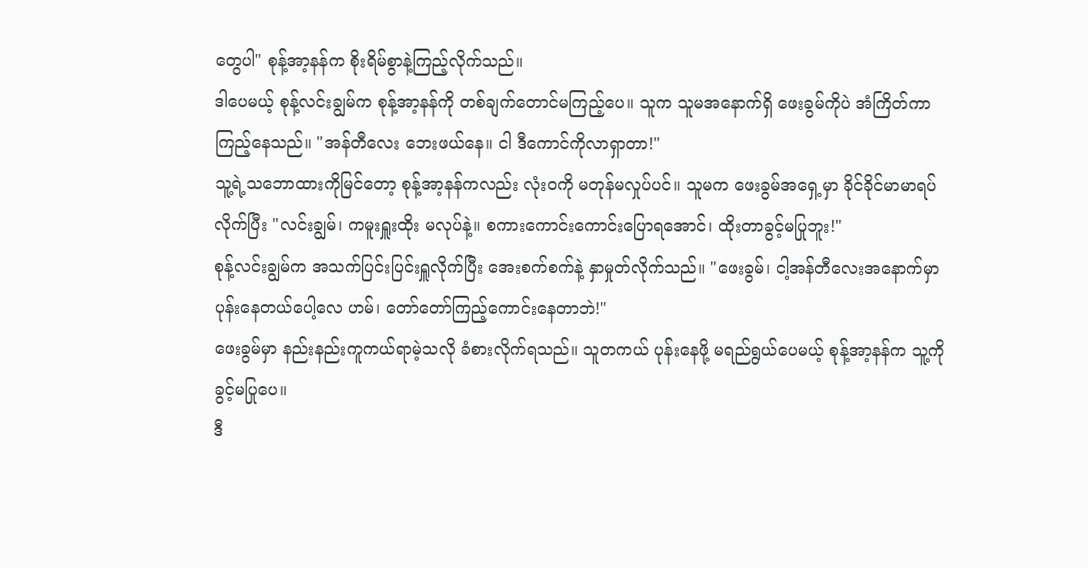တွေပါ" စုန့်အာ့နန်က စိုးရိမ်စွာနဲ့ကြည့်လိုက်သည်။
ဒါပေမယ့် စုန့်လင်းချွမ်က စုန့်အာ့နန်ကို တစ်ချက်တောင်မကြည့်ပေ။ သူက သူမအနောက်ရှိ ဖေးခွမ်ကိုပဲ အံကြိတ်ကာ ကြည့်နေသည်။ "အန်တီလေး ဘေးဖယ်နေ။ ငါ ဒီကောင်ကိုလာရှာတာ!"
သူ့ရဲ့သဘောထားကိုမြင်တော့ စုန့်အာ့နန်ကလည်း လုံးဝကို မတုန်မလှုပ်ပင်။ သူမက ဖေးခွမ်အရှေ့မှာ ခိုင်ခိုင်မာမာရပ်လိုက်ပြီး "လင်းချွမ်၊ ကမူးရှူးထိုး မလုပ်နဲ့။ စကားကောင်းကောင်းပြောရအောင်၊ ထိုးတာခွင့်မပြုဘူး!"
စုန့်လင်းချွမ်က အသက်ပြင်းပြင်းရှူလိုက်ပြီး အေးစက်စက်နဲ့ နှာမှုတ်လိုက်သည်။ "ဖေးခွမ်၊ ငါ့အန်တီလေးအနောက်မှာ ပုန်းနေတယ်ပေါ့လေ ဟမ်၊ တော်တော်ကြည့်ကောင်းနေတာဘဲ!"
ဖေးခွမ်မှာ နည်းနည်းကူကယ်ရာမဲ့သလို ခံစားလိုက်ရသည်။ သူတကယ် ပုန်းနေဖို့ မရည်ရွယ်ပေမယ့် စုန့်အာ့နန်က သူ့ကိုခွင့်မပြုပေ။
ဒီ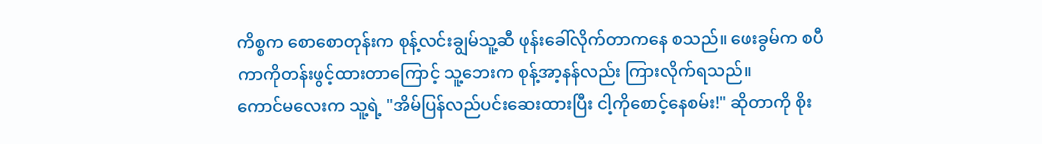ကိစ္စက စောစောတုန်းက စုန့်လင်းချွမ်သူ့ဆီ ဖုန်းခေါ်လိုက်တာကနေ စသည်။ ဖေးခွမ်က စပီကာကိုတန်းဖွင့်ထားတာကြောင့် သူ့ဘေးက စုန့်အာ့နန်လည်း ကြားလိုက်ရသည်။
ကောင်မလေးက သူ့ရဲ့ "အိမ်ပြန်လည်ပင်းဆေးထားပြီး ငါ့ကိုစောင့်နေစမ်း!" ဆိုတာကို စိုး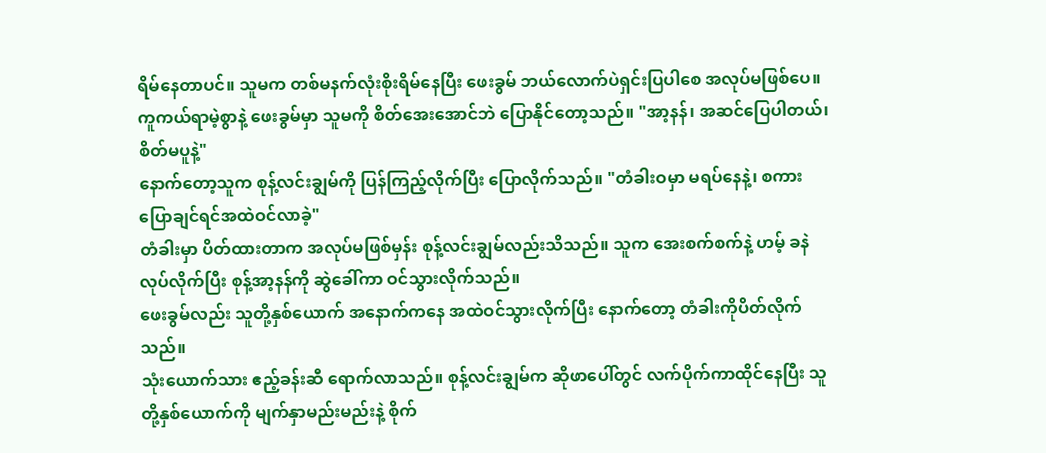ရိမ်နေတာပင်။ သူမက တစ်မနက်လုံးစိုးရိမ်နေပြီး ဖေးခွမ် ဘယ်လောက်ပဲရှင်းပြပါစေ အလုပ်မဖြစ်ပေ။
ကူကယ်ရာမဲ့စွာနဲ့ ဖေးခွမ်မှာ သူမကို စိတ်အေးအောင်ဘဲ ပြောနိုင်တော့သည်။ "အာ့နန်၊ အဆင်ပြေပါတယ်၊ စိတ်မပူနဲ့"
နောက်တော့သူက စုန့်လင်းချွမ်ကို ပြန်ကြည့်လိုက်ပြီး ပြောလိုက်သည်။ "တံခါးဝမှာ မရပ်နေနဲ့၊ စကားပြောချင်ရင်အထဲဝင်လာခဲ့"
တံခါးမှာ ပိတ်ထားတာက အလုပ်မဖြစ်မှန်း စုန့်လင်းချွမ်လည်းသိသည်။ သူက အေးစက်စက်နဲ့ ဟမ့် ခနဲလုပ်လိုက်ပြီး စုန့်အာ့နန်ကို ဆွဲခေါ်ကာ ဝင်သွားလိုက်သည်။
ဖေးခွမ်လည်း သူတို့နှစ်ယောက် အနောက်ကနေ အထဲဝင်သွားလိုက်ပြီး နောက်တော့ တံခါးကိုပိတ်လိုက်သည်။
သုံးယောက်သား ဧည့်ခန်းဆီ ရောက်လာသည်။ စုန့်လင်းချွမ်က ဆိုဖာပေါ်တွင် လက်ပိုက်ကာထိုင်နေပြီး သူတို့နှစ်ယောက်ကို မျက်နှာမည်းမည်းနဲ့ စိုက်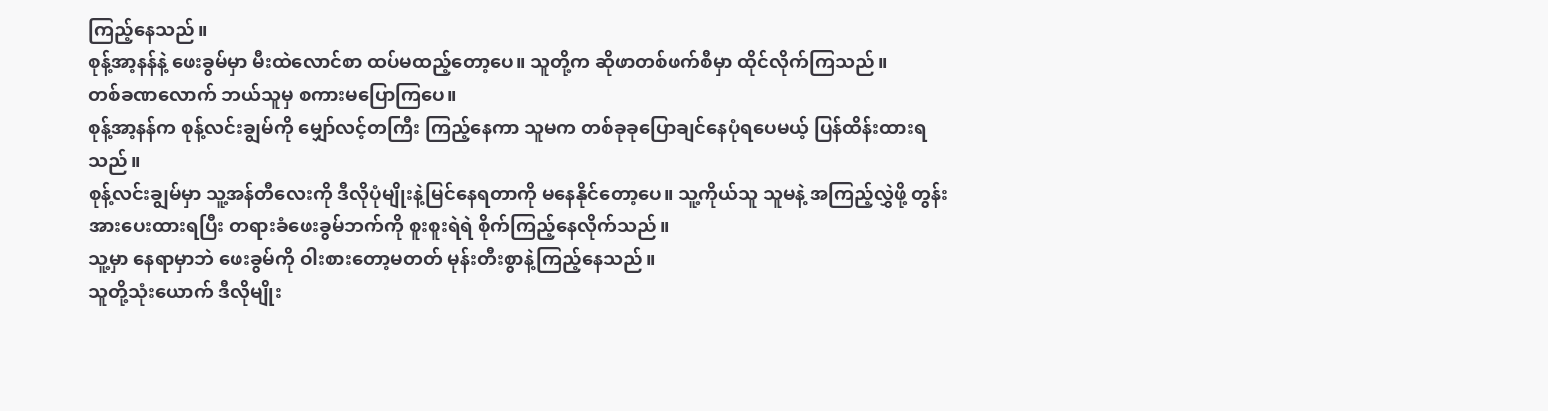ကြည့်နေသည်။
စုန့်အာ့နန်နဲ့ ဖေးခွမ်မှာ မီးထဲလောင်စာ ထပ်မထည့်တော့ပေ။ သူတို့က ဆိုဖာတစ်ဖက်စီမှာ ထိုင်လိုက်ကြသည်။
တစ်ခဏလောက် ဘယ်သူမှ စကားမပြောကြပေ။
စုန့်အာ့နန်က စုန့်လင်းချွမ်ကို မျှော်လင့်တကြီး ကြည့်နေကာ သူမက တစ်ခုခုပြောချင်နေပုံရပေမယ့် ပြန်ထိန်းထားရသည်။
စုန့်လင်းချွမ်မှာ သူ့အန်တီလေးကို ဒီလိုပုံမျိုးနဲ့မြင်နေရတာကို မနေနိုင်တော့ပေ။ သူ့ကိုယ်သူ သူမနဲ့ အကြည့်လွှဲဖို့ တွန်းအားပေးထားရပြီး တရားခံဖေးခွမ်ဘက်ကို စူးစူးရဲရဲ စိုက်ကြည့်နေလိုက်သည်။
သူ့မှာ နေရာမှာဘဲ ဖေးခွမ်ကို ဝါးစားတော့မတတ် မုန်းတီးစွာနဲ့ကြည့်နေသည်။
သူတို့သုံးယောက် ဒီလိုမျိုး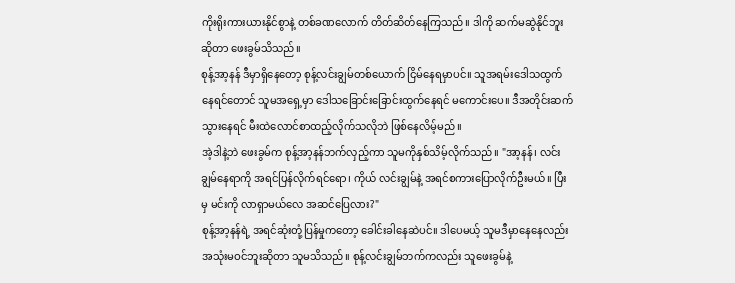ကိုးရိုးကားယားနိုင်စွာနဲ့ တစ်ခဏလောက် တိတ်ဆိတ်နေကြသည်။ ဒါကို ဆက်မဆွဲနိုင်ဘူးဆိုတာ ဖေးခွမ်သိသည်။
စုန့်အာ့နန် ဒီမှာရှိနေတော့ စုန့်လင်းချွမ်တစ်ယောက် ငြိမ်နေရမှာပင်။ သူအရမ်းဒေါသထွက်နေရင်တောင် သူမအရှေ့မှာ ဒေါသခြောင်းခြောင်းထွက်နေရင် မကောင်းပေ။ ဒီအတိုင်းဆက်သွားနေရင် မီးထဲလောင်စာထည့်လိုက်သလိုဘဲ ဖြစ်နေလိမ့်မည်။
အဲ့ဒါနဲ့ဘဲ ဖေးခွမ်က စုန့်အာ့နန်ဘက်လှည့်ကာ သူမကိုနှစ်သိမ့်လိုက်သည်။ "အာ့နန်၊ လင်းချွမ်နေရာကို အရင်ပြန်လိုက်ရင်ရော၊ ကိုယ် လင်းချွမ်နဲ့ အရင်စကားပြောလိုက်ဦးမယ်။ ပြီးမှ မင်းကို လာရှာမယ်လေ အဆင်ပြေလား?"
စုန့်အာ့နန်ရဲ့ အရင်ဆုံးတုံ့ပြန်မှုကတော့ ခေါင်းခါနေဆဲပင်။ ဒါပေမယ့် သူမဒီမှာနေနေလည်း အသုံးမဝင်ဘူးဆိုတာ သူမသိသည်။ စုန့်လင်းချွမ်ဘက်ကလည်း သူဖေးခွမ်နဲ့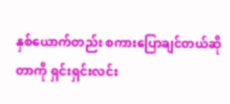နှစ်ယောက်တည်း စကားပြောချင်တယ်ဆိုတာကို ရှင်းရှင်းလင်း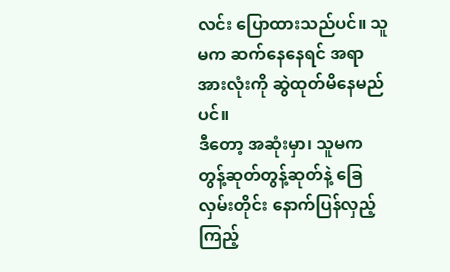လင်း ပြောထားသည်ပင်။ သူမက ဆက်နေနေရင် အရာအားလုံးကို ဆွဲထုတ်မိနေမည်ပင်။
ဒီတော့ အဆုံးမှာ၊ သူမက တွန့်ဆုတ်တွန့်ဆုတ်နဲ့ ခြေလှမ်းတိုင်း နောက်ပြန်လှည့်ကြည့်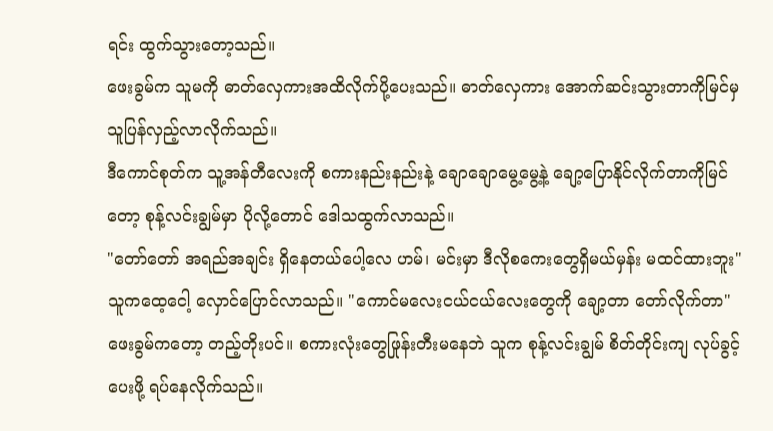ရင်း ထွက်သွားတော့သည်။
ဖေးခွမ်က သူမကို ဓာတ်လှေကားအထိလိုက်ပို့ပေးသည်။ ဓာတ်လှေကား အောက်ဆင်းသွားတာကိုမြင်မှ သူပြန်လှည့်လာလိုက်သည်။
ဒီကောင်စုတ်က သူ့အန်တီလေးကို စကားနည်းနည်းနဲ့ ချောချောမွေ့မွေ့နဲ့ ချော့ပြောနိုင်လိုက်တာကိုမြင်တော့ စုန့်လင်းချွမ်မှာ ပိုလို့တောင် ဒေါသထွက်လာသည်။
"တော်တော် အရည်အချင်း ရှိနေတယ်ပေါ့လေ ဟမ်၊ မင်းမှာ ဒီလိုစကေးတွေရှိမယ်မှန်း မထင်ထားဘူး" သူကထေ့ငေါ့ လှောင်ပြောင်လာသည်။ "ကောင်မလေးငယ်ငယ်လေးတွေကို ချော့တာ တော်လိုက်တာ"
ဖေးခွမ်ကတော့ တည့်တိုးပင်။ စကားလုံးတွေဖြုန်းတီးမနေဘဲ သူက စုန့်လင်းချွမ် စိတ်တိုင်းကျ လုပ်ခွင့်ပေးဖို့ ရပ်နေလိုက်သည်။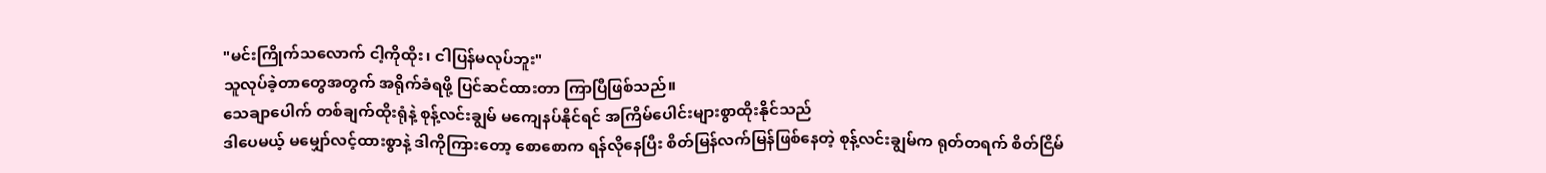"မင်းကြိုက်သလောက် ငါ့ကိုထိုး၊ ငါပြန်မလုပ်ဘူး"
သူလုပ်ခဲ့တာတွေအတွက် အရိုက်ခံရဖို့ ပြင်ဆင်ထားတာ ကြာပြီဖြစ်သည်။
သေချာပေါက် တစ်ချက်ထိုးရုံနဲ့ စုန့်လင်းချွမ် မကျေနပ်နိုင်ရင် အကြိမ်ပေါင်းများစွာထိုးနိုင်သည်
ဒါပေမယ့် မမျှော်လင့်ထားစွာနဲ့ ဒါကိုကြားတော့ စောစောက ရန်လိုနေပြီး စိတ်မြန်လက်မြန်ဖြစ်နေတဲ့ စုန့်လင်းချွမ်က ရုတ်တရက် စိတ်ငြိမ်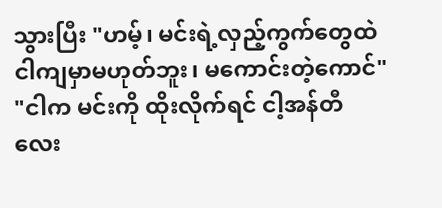သွားပြီး "ဟမ့်၊ မင်းရဲ့လှည့်ကွက်တွေထဲ ငါကျမှာမဟုတ်ဘူး၊ မကောင်းတဲ့ကောင်"
"ငါက မင်းကို ထိုးလိုက်ရင် ငါ့အန်တီလေး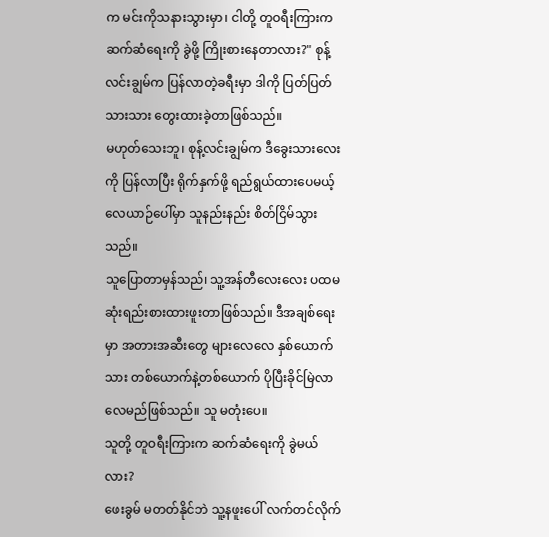က မင်းကိုသနားသွားမှာ၊ ငါတို့ တူဝရီးကြားက ဆက်ဆံရေးကို ခွဲဖို့ ကြိုးစားနေတာလား?" စုန့်လင်းချွမ်က ပြန်လာတဲ့ခရီးမှာ ဒါကို ပြတ်ပြတ်သားသား တွေးထားခဲ့တာဖြစ်သည်။
မဟုတ်သေးဘူ၊ စုန့်လင်းချွမ်က ဒီခွေးသားလေးကို ပြန်လာပြီး ရိုက်နှက်ဖို့ ရည်ရွယ်ထားပေမယ့် လေယာဉ်ပေါ်မှာ သူနည်းနည်း စိတ်ငြိမ်သွားသည်။
သူပြောတာမှန်သည်၊ သူ့အန်တီလေးလေး ပထမဆုံးရည်းစားထားဖူးတာဖြစ်သည်။ ဒီအချစ်ရေးမှာ အတားအဆီးတွေ များလေလေ နှစ်ယောက်သား တစ်ယောက်နဲ့တစ်ယောက် ပိုပြီးခိုင်မြဲလာလေမည်ဖြစ်သည်။ သူ မတုံးပေ။
သူတို့ တူဝရီးကြားက ဆက်ဆံရေးကို ခွဲမယ်လား?
ဖေးခွမ် မတတ်နိုင်ဘဲ သူ့နဖူးပေါ် လက်တင်လိုက်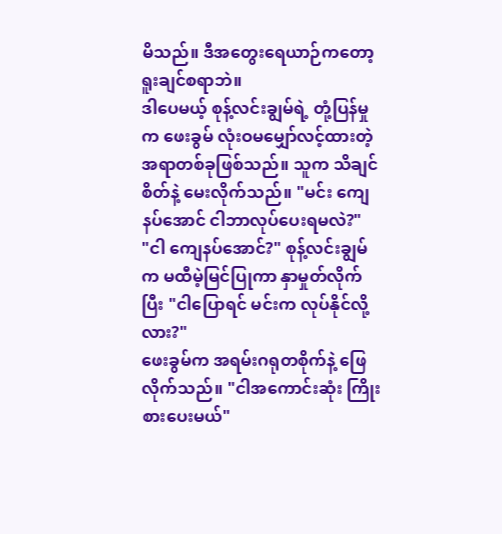မိသည်။ ဒီအတွေးရေယာဉ်ကတော့ ရူးချင်စရာဘဲ။
ဒါပေမယ့် စုန့်လင်းချွမ်ရဲ့ တုံ့ပြန်မှုက ဖေးခွမ် လုံးဝမမျှော်လင့်ထားတဲ့ အရာတစ်ခုဖြစ်သည်။ သူက သိချင်စိတ်နဲ့ မေးလိုက်သည်။ "မင်း ကျေနပ်အောင် ငါဘာလုပ်ပေးရမလဲ?"
"ငါ ကျေနပ်အောင်?" စုန့်လင်းချွမ်က မထီမဲ့မြင်ပြုကာ နှာမှုတ်လိုက်ပြီး "ငါပြောရင် မင်းက လုပ်နိုင်လို့လား?"
ဖေးခွမ်က အရမ်းဂရုတစိုက်နဲ့ ဖြေလိုက်သည်။ "ငါအကောင်းဆုံး ကြိုးစားပေးမယ်"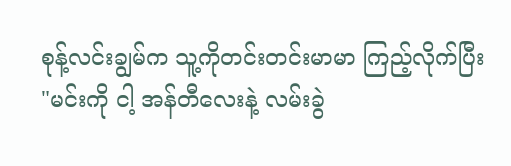စုန့်လင်းချွမ်က သူ့ကိုတင်းတင်းမာမာ ကြည့်လိုက်ပြီး "မင်းကို ငါ့ အန်တီလေးနဲ့ လမ်းခွဲ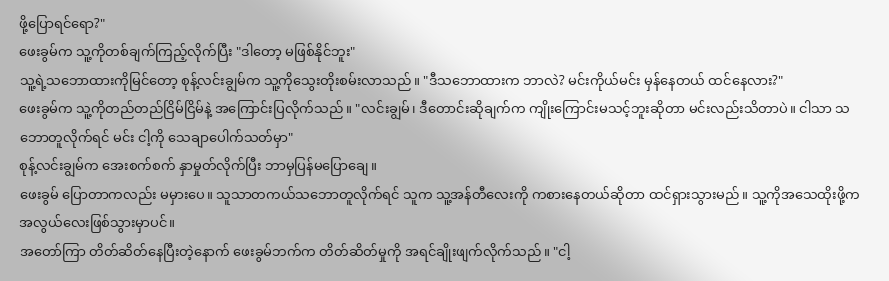ဖို့ပြောရင်ရော?"
ဖေးခွမ်က သူ့ကိုတစ်ချက်ကြည့်လိုက်ပြီး "ဒါတော့ မဖြစ်နိုင်ဘူး"
သူ့ရဲ့သဘောထားကိုမြင်တော့ စုန့်လင်းချွမ်က သူ့ကိုသွေးတိုးစမ်းလာသည်။ "ဒီသဘောထားက ဘာလဲ? မင်းကိုယ်မင်း မှန်နေတယ် ထင်နေလား?"
ဖေးခွမ်က သူ့ကိုတည်တည်ငြိမ်ငြိမ်နဲ့ အကြောင်းပြလိုက်သည်။ "လင်းချွမ်၊ ဒီတောင်းဆိုချက်က ကျိုးကြောင်းမသင့်ဘူးဆိုတာ မင်းလည်းသိတာပဲ။ ငါသာ သဘောတူလိုက်ရင် မင်း ငါ့ကို သေချာပေါက်သတ်မှာ"
စုန့်လင်းချွမ်က အေးစက်စက် နှာမှုတ်လိုက်ပြီး ဘာမှပြန်မပြောချေ။
ဖေးခွမ် ပြောတာကလည်း မမှားပေ။ သူသာတကယ်သဘောတူလိုက်ရင် သူက သူ့အန်တီလေးကို ကစားနေတယ်ဆိုတာ ထင်ရှားသွားမည်။ သူ့ကိုအသေထိုးဖို့က အလွယ်လေးဖြစ်သွားမှာပင်။
အတော်ကြာ တိတ်ဆိတ်နေပြီးတဲ့နောက် ဖေးခွမ်ဘက်က တိတ်ဆိတ်မှုကို အရင်ချိုးဖျက်လိုက်သည်။ "ငါ့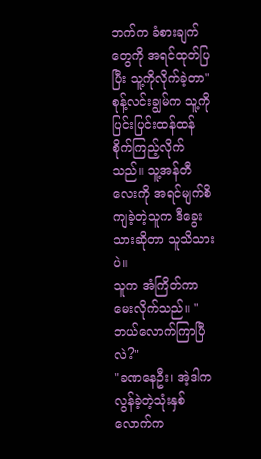ဘက်က ခံစားချက်တွေကို အရင်ထုတ်ပြပြီး သူ့ကိုလိုက်ခဲ့တာ"
စုန့်လင်းချွမ်က သူ့ကို ပြင်းပြင်းထန်ထန် စိုက်ကြည့်လိုက်သည်။ သူ့အန်တီလေးကို အရင်မျက်စိကျခဲ့တဲ့သူက ဒီခွေးသားဆိုတာ သူသိသားပဲ။
သူက အံကြိတ်ကာ မေးလိုက်သည်။ "ဘယ်လောက်ကြာပြီလဲ?"
"ခဏနေဦး၊ အဲ့ဒါက လွန်ခဲ့တဲ့သုံးနှစ်လောက်က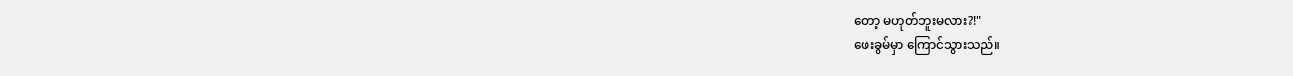တော့ မဟုတ်ဘူးမလား?!"
ဖေးခွမ်မှာ ကြောင်သွားသည်။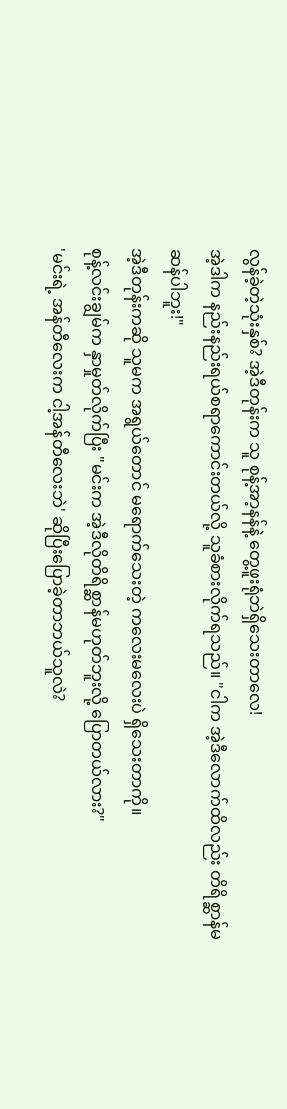လွန်ခဲ့တဲ့သုံးနှစ်? အဲ့ဒီတုန်းက သူ စုန့်အာ့နန်နဲ့ တွေ့ဖူးရုံဘဲရှိသေးတာလေ!
အဲ့ဒါက နည်းနည်းရယ်စရာကောင်းတယ်လို့ သူခံစားလိုက်ရသည်။ "ငါက အဲ့ဒီလောက်ထိလည်း တိရိစ္ဆာန်မဆန်ပါဘူး!"
အဲ့ဒီတုန်းကဆို သူမက အရွယ်တောင် မရောက်သေးတဲ့ ကလေးမလေးပဲ ရှိသေးတာကို။
စုန့်လင်းချွမ်က နှာမှုတ်လိုက်ပြီး "မင်းက အဲ့ဒီလိုတိရိစ္ဆာန်မဟုတ်ဘူးလို့ ပြောတယ်လား?"
'မင်းရဲ့ အန်တီလေးက ငါ့အန်တီလေးဘဲ' ဆိုပြီးပြောခဲ့တာဘယ်သူလဲ?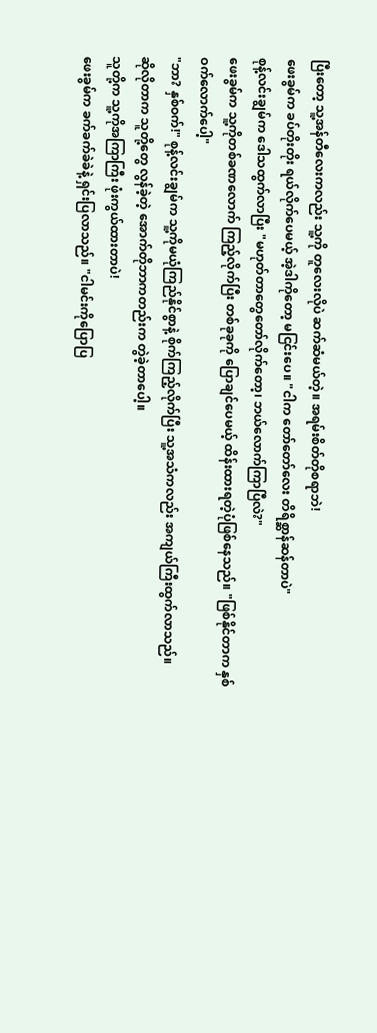ပြီးတော့ သူ့အန်တီလေးကလည်း သူ့ကို တူလေးလိုပဲ ဆက်ဆံမယ်တဲ့။ အရမ်းစိတ်တိုစရာဘဲ!
ဖေးခွမ်က ခပ်တိုးတိုး ရယ်လိုက်ပေမယ့် အဲ့ဒါကိုတော့ မငြင်းပေ။ "ငါက တော်တော်လေး တိရိစ္ဆာန်ဆန်တာပဲ"
စုန့်လင်းချွမ်က ဒေါသထွက်လာပြီး "မဟုတ်တာတွေတော်လိုက်တော့၊ ဘယ်လောက်ကြာပြီလဲ?"
ဖေးခွမ်က သူ့ကိုတစ်ခဏလောက် ကြည့်လိုက်ပြီး တစ်ခုခုကို ပြောချင်ပေမယ့် ထိန်းထားရတဲ့ပုံဖြစ်နေသည်။ "ဖြစ်နိုင်တာက နှစ်ဝက်လောက်ပေါ့"
"ဘာ? နှစ်ဝက်!" စုန့်လင်းချွမ်က သူ့ကိုမယုံကြည်နိုင်စွာနဲ့ စိုက်ကြည့်လိုက်ပြီး သူ့အသံကလည်း အကျယ်ကြီးထွက်လာသည်။
ဆိုလိုတာက သူတို့တွေ လွန်ခဲ့တဲ့ အောက်တိုဘာကတည်းက တွဲခဲ့တာပေါ့။
သူတို့က သူ့ကိုအကြာကြီး ဖုံးကွယ်ထားတာပဲ!
ဖေးခွမ်က ခက်ခက်ခဲခဲနဲ့ ရှင်းပြလာသည်။ "ငါမင်းကိုပြောပြ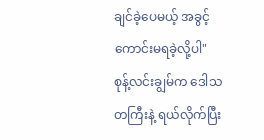ချင်ခဲ့ပေမယ့် အခွင့်ကောင်းမရခဲ့လို့ပါ"
စုန့်လင်းချွမ်က ဒေါသတကြီးနဲ့ ရယ်လိုက်ပြီး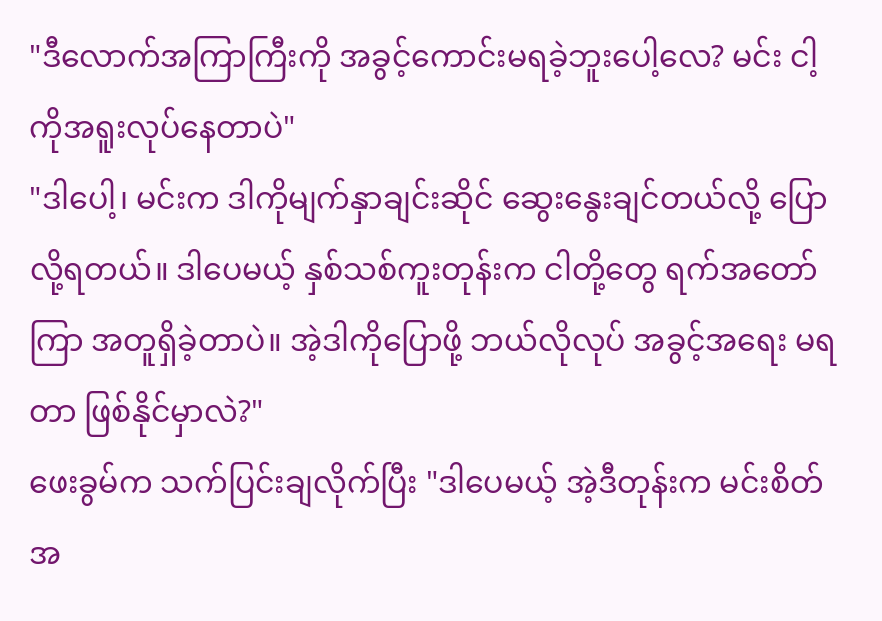"ဒီလောက်အကြာကြီးကို အခွင့်ကောင်းမရခဲ့ဘူးပေါ့လေ? မင်း ငါ့ကိုအရူးလုပ်နေတာပဲ"
"ဒါပေါ့၊ မင်းက ဒါကိုမျက်နှာချင်းဆိုင် ဆွေးနွေးချင်တယ်လို့ ပြောလို့ရတယ်။ ဒါပေမယ့် နှစ်သစ်ကူးတုန်းက ငါတို့တွေ ရက်အတော်ကြာ အတူရှိခဲ့တာပဲ။ အဲ့ဒါကိုပြောဖို့ ဘယ်လိုလုပ် အခွင့်အရေး မရတာ ဖြစ်နိုင်မှာလဲ?"
ဖေးခွမ်က သက်ပြင်းချလိုက်ပြီး "ဒါပေမယ့် အဲ့ဒီတုန်းက မင်းစိတ်အ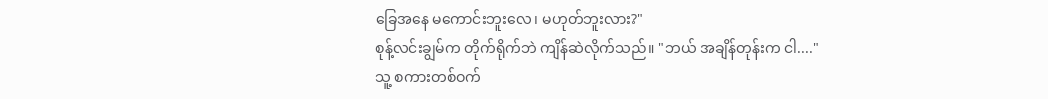ခြေအနေ မကောင်းဘူးလေ၊ မဟုတ်ဘူးလား?"
စုန့်လင်းချွမ်က တိုက်ရိုက်ဘဲ ကျိန်ဆဲလိုက်သည်။ "ဘယ် အချိန်တုန်းက ငါ...."
သူ့ စကားတစ်ဝက်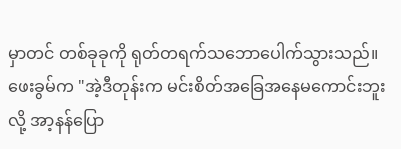မှာတင် တစ်ခုခုကို ရုတ်တရက်သဘောပေါက်သွားသည်။
ဖေးခွမ်က "အဲ့ဒီတုန်းက မင်းစိတ်အခြေအနေမကောင်းဘူးလို့ အာ့နန်ပြော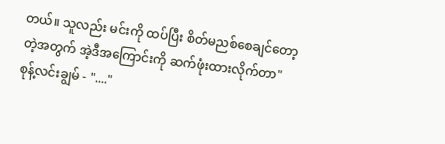တယ်။ သူလည်း မင်းကို ထပ်ပြီး စိတ်မညစ်စေချင်တော့တဲ့အတွက် အဲ့ဒီအကြောင်းကို ဆက်ဖုံးထားလိုက်တာ"
စုန့်လင်းချွမ် - "...."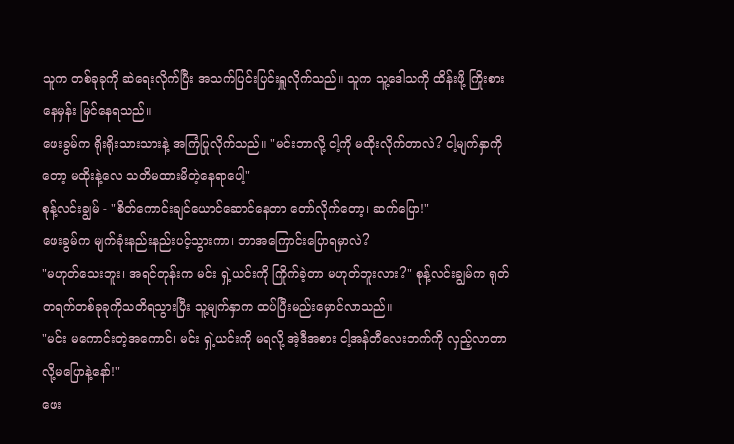သူက တစ်ခုခုကို ဆဲရေးလိုက်ပြီး အသက်ပြင်းပြင်းရှူလိုက်သည်။ သူက သူ့ဒေါသကို ထိန်းဖို့ ကြိုးစားနေမှန်း မြင်နေရသည်။
ဖေးခွမ်က ရိုးရိုးသားသားနဲ့ အကြံပြုလိုက်သည်။ "မင်းဘာလို့ ငါ့ကို မထိုးလိုက်တာလဲ? ငါ့မျက်နှာကိုတော့ မထိုးနဲ့လေ သတိမထားမိတဲ့နေရာပေါ့"
စုန့်လင်းချွမ် - "စိတ်ကောင်းချင်ယောင်ဆောင်နေတာ တော်လိုက်တော့၊ ဆက်ပြော!"
ဖေးခွမ်က မျက်ခုံးနည်းနည်းပင့်သွားကာ၊ ဘာအကြောင်းပြောရမှာလဲ?
"မဟုတ်သေးဘူး၊ အရင်တုန်းက မင်း ရှဲ့ယင်းကို ကြိုက်ခဲ့တာ မဟုတ်ဘူးလား?" စုန့်လင်းချွမ်က ရုတ်တရက်တစ်ခုခုကိုသတိရသွားပြီး သူ့မျက်နှာက ထပ်ပြီးမည်းမှောင်လာသည်။
"မင်း မကောင်းတဲ့အကောင်၊ မင်း ရှဲ့ယင်းကို မရလို့ အဲ့ဒီအစား ငါ့အန်တီလေးဘက်ကို လှည့်လာတာလို့မပြောနဲ့နော်!"
ဖေး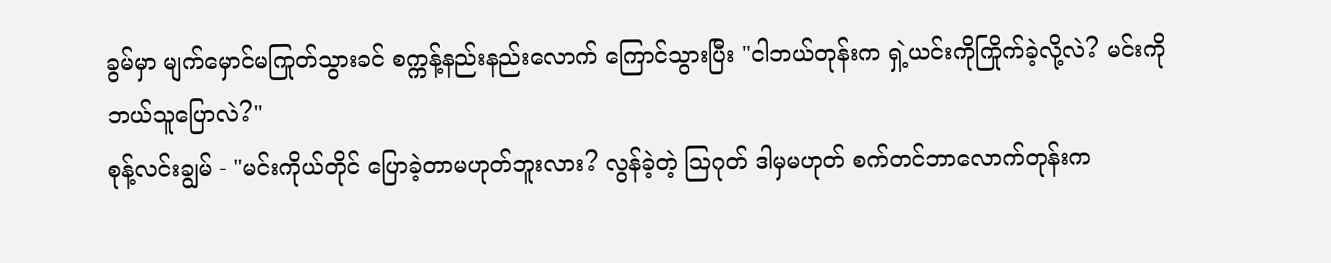ခွမ်မှာ မျက်မှောင်မကြုတ်သွားခင် စက္ကန့်နည်းနည်းလောက် ကြောင်သွားပြီး "ငါဘယ်တုန်းက ရှဲ့ယင်းကိုကြိုက်ခဲ့လို့လဲ? မင်းကို ဘယ်သူပြောလဲ?"
စုန့်လင်းချွမ် - "မင်းကိုယ်တိုင် ပြောခဲ့တာမဟုတ်ဘူးလား? လွန်ခဲ့တဲ့ ဩဂုတ် ဒါမှမဟုတ် စက်တင်ဘာလောက်တုန်းက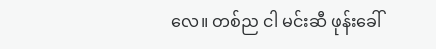လေ။ တစ်ည ငါ မင်းဆီ ဖုန်းခေါ်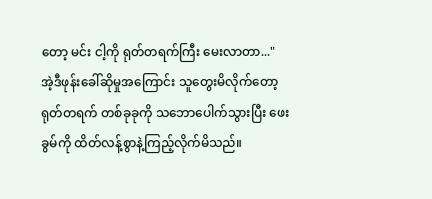တော့ မင်း ငါ့ကို ရုတ်တရက်ကြီး မေးလာတာ..."
အဲ့ဒီဖုန်းခေါ်ဆိုမှုအကြောင်း သူတွေးမိလိုက်တော့ ရုတ်တရက် တစ်ခုခုကို သဘောပေါက်သွားပြီး ဖေးခွမ်ကို ထိတ်လန့်စွာနဲ့ကြည့်လိုက်မိသည်။